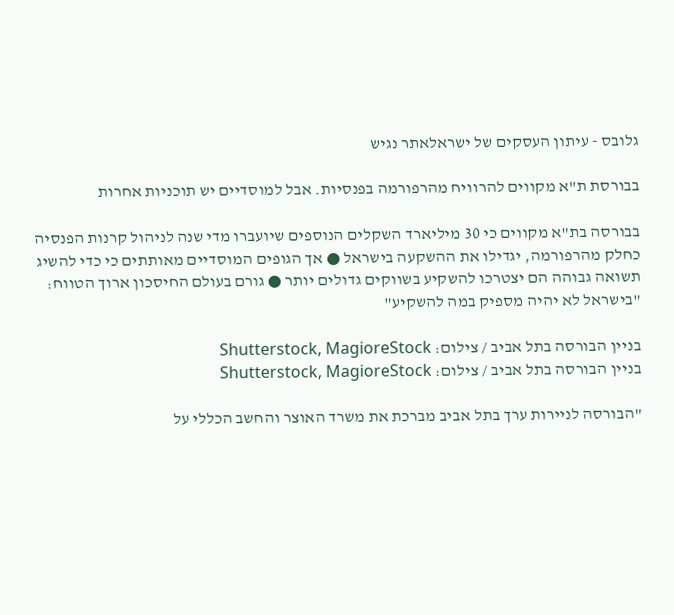גלובס - עיתון העסקים של ישראלאתר נגיש

בבורסת ת"א מקווים להרוויח מהרפורמה בפנסיות. אבל למוסדיים יש תוכניות אחרות

בבורסה בת"א מקווים כי 30 מיליארד השקלים הנוספים שיועברו מדי שנה לניהול קרנות הפנסיה כחלק מהרפורמה, יגדילו את ההשקעה בישראל ● אך הגופים המוסדיים מאותתים כי כדי להשיג תשואה גבוהה הם יצטרכו להשקיע בשווקים גדולים יותר ● גורם בעולם החיסכון ארוך הטווח: "בישראל לא יהיה מספיק במה להשקיע"

בניין הבורסה בתל אביב / צילום: Shutterstock, MagioreStock
בניין הבורסה בתל אביב / צילום: Shutterstock, MagioreStock

"הבורסה לניירות ערך בתל אביב מברכת את משרד האוצר והחשב הכללי על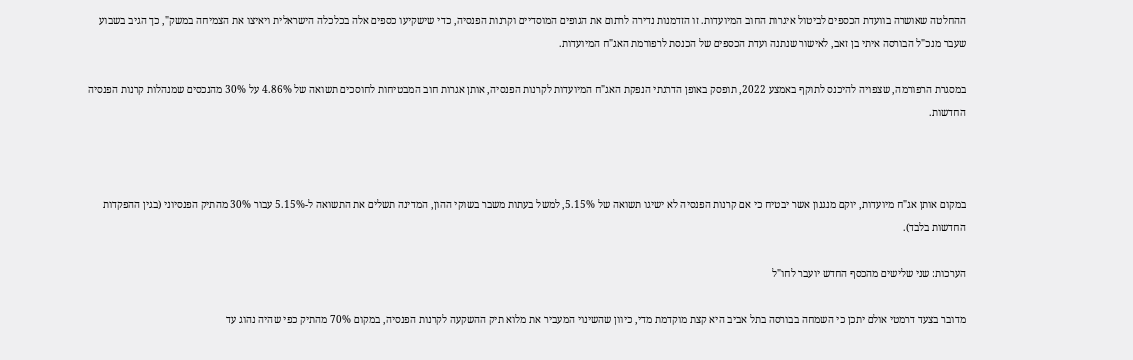ההחלטה שאושרה בוועדת הכספים לביטול איגרות החוב המיועדות. זו הזדמנות נדירה לרתום את הגופים המוסדיים וקרנות הפנסיה, כדי שישקיעו כספים אלה בכלכלה הישראלית ויאיצו את הצמיחה במשק", כך הגיב בשבוע שעבר מנכ"ל הבורסה איתי בן זאב, לאישור שנתנה ועדת הכספים של הכנסת לרפורמת האג"ח המיועדות.

במסגרת הרפורמה, שצפויה להיכנס לתוקף באמצע 2022, תופסק באופן הדרגתי הנפקת האג"ח המיועדות לקרנות הפנסיה, אותן אגרות חוב המבטיחות לחוסכים תשואה של 4.86% על 30% מהנכסים שמנהלות קרנות הפנסיה החדשות.



במקום אותן אג"ח מיועדות, יוקם מנגנון אשר יבטיח כי אם קרנות הפנסיה לא ישיגו תשואה של 5.15%, למשל בעתות משבר בשוקי ההון, המדינה תשלים את התשואה ל-5.15% עבור 30% מהתיק הפנסיוני (בגין ההפקדות החדשות בלבד).

הערכות: שני שלישים מהכסף החדש יועבר לחו"ל

מדובר בצעד דרמטי אולם יתכן כי השמחה בבורסה בתל אביב היא קצת מוקדמת מדי, כיוון שהשינוי המעביר את מלוא תיק ההשקעה לקרנות הפנסיה, במקום 70% מהתיק כפי שהיה נהוג עד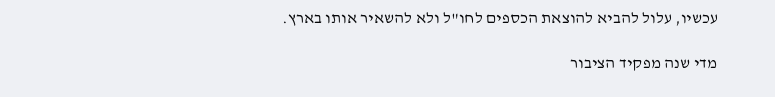עכשיו, עלול להביא להוצאת הכספים לחו"ל ולא להשאיר אותו בארץ.

מדי שנה מפקיד הציבור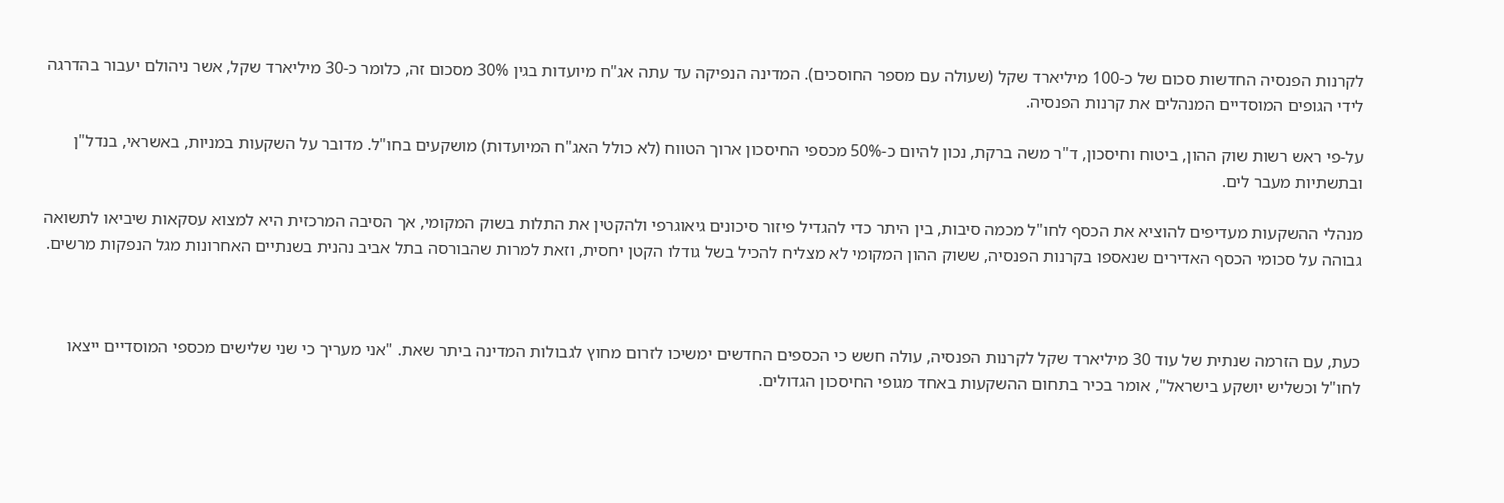לקרנות הפנסיה החדשות סכום של כ-100 מיליארד שקל (שעולה עם מספר החוסכים). המדינה הנפיקה עד עתה אג"ח מיועדות בגין 30% מסכום זה, כלומר כ-30 מיליארד שקל, אשר ניהולם יעבור בהדרגה לידי הגופים המוסדיים המנהלים את קרנות הפנסיה.

על-פי ראש רשות שוק ההון, ביטוח וחיסכון, ד"ר משה ברקת, נכון להיום כ-50% מכספי החיסכון ארוך הטווח (לא כולל האג"ח המיועדות) מושקעים בחו"ל. מדובר על השקעות במניות, באשראי, בנדל"ן ובתשתיות מעבר לים.

מנהלי ההשקעות מעדיפים להוציא את הכסף לחו"ל מכמה סיבות, בין היתר כדי להגדיל פיזור סיכונים גיאוגרפי ולהקטין את התלות בשוק המקומי, אך הסיבה המרכזית היא למצוא עסקאות שיביאו לתשואה גבוהה על סכומי הכסף האדירים שנאספו בקרנות הפנסיה, ששוק ההון המקומי לא מצליח להכיל בשל גודלו הקטן יחסית, וזאת למרות שהבורסה בתל אביב נהנית בשנתיים האחרונות מגל הנפקות מרשים.



כעת, עם הזרמה שנתית של עוד 30 מיליארד שקל לקרנות הפנסיה, עולה חשש כי הכספים החדשים ימשיכו לזרום מחוץ לגבולות המדינה ביתר שאת. "אני מעריך כי שני שלישים מכספי המוסדיים ייצאו לחו"ל וכשליש יושקע בישראל", אומר בכיר בתחום ההשקעות באחד מגופי החיסכון הגדולים.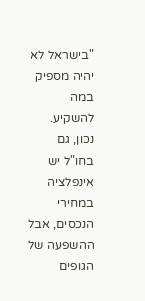"בישראל לא יהיה מספיק במה להשקיע. נכון, גם בחו"ל יש אינפלציה במחירי הנכסים, אבל ההשפעה של הגופים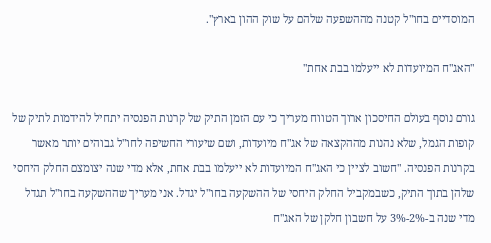המוסדיים בחו"ל קטנה מההשפעה שלהם על שוק ההון בארץ".

"האג"ח המיועדות לא ייעלמו בבת אחת"

גורם נוסף בעולם החיסכון ארוך הטווח מעריך כי עם הזמן התיק של קרנות הפנסיה יתחיל להידמות לתיק של קופות הגמל, שלא נהנות מההקצאה של אג"ח מיועדות, ושם שיעורי החשיפה לחו"ל גבוהים יותר מאשר בקרנות הפנסיה. "חשוב לציין כי האג"ח המיועדות לא ייעלמו בבת אחת, אלא מדי שנה יצומצם החלק היחסי שלהן בתוך התיק, כשבמקביל החלק היחסי של ההשקעה בחו"ל יגדל. אני מעריך שההשקעה בחו"ל תגדל מדי שנה ב-2%-3% על חשבון חלקן של האג"ח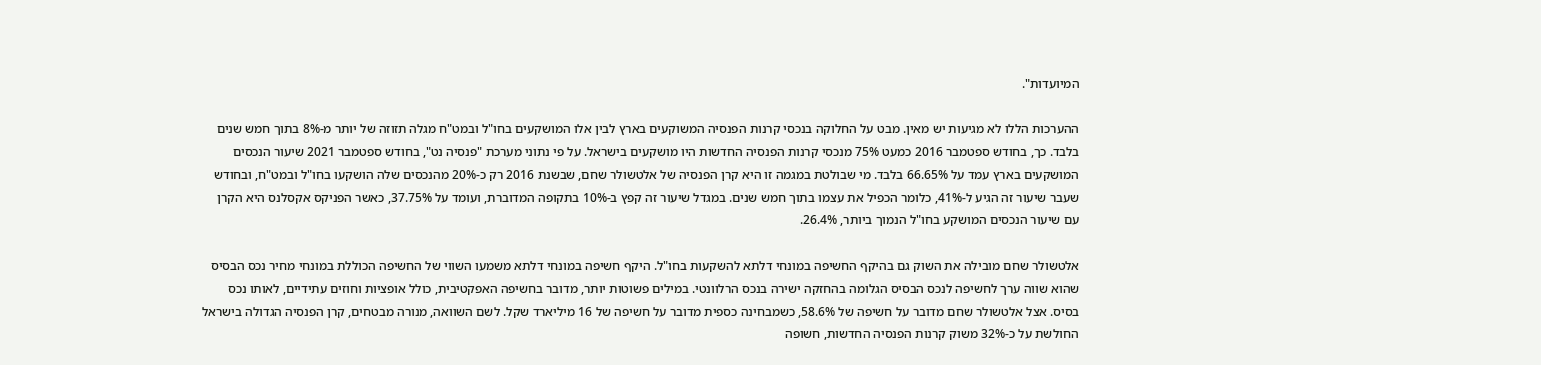המיועדות".

ההערכות הללו לא מגיעות יש מאין. מבט על החלוקה בנכסי קרנות הפנסיה המשוקעים בארץ לבין אלו המושקעים בחו"ל ובמט"ח מגלה תזוזה של יותר מ-8% בתוך חמש שנים בלבד. כך, בחודש ספטמבר 2016 כמעט 75% מנכסי קרנות הפנסיה החדשות היו מושקעים בישראל. על פי נתוני מערכת "פנסיה נט", בחודש ספטמבר 2021 שיעור הנכסים המושקעים בארץ עמד על 66.65% בלבד. מי שבולטת במגמה זו היא קרן הפנסיה של אלטשולר שחם, שבשנת 2016 רק כ-20% מהנכסים שלה הושקעו בחו"ל ובמט"ח, ובחודש שעבר שיעור זה הגיע ל-41%, כלומר הכפיל את עצמו בתוך חמש שנים. במגדל שיעור זה קפץ ב-10% בתקופה המדוברת, ועומד על 37.75%, כאשר הפניקס אקסלנס היא הקרן עם שיעור הנכסים המושקע בחו"ל הנמוך ביותר, 26.4%.

אלטשולר שחם מובילה את השוק גם בהיקף החשיפה במונחי דלתא להשקעות בחו"ל. היקף חשיפה במונחי דלתא משמעו השווי של החשיפה הכוללת במונחי מחיר נכס הבסיס שהוא שווה ערך לחשיפה לנכס הבסיס הגלומה בהחזקה ישירה בנכס הרלוונטי. במילים פשוטות יותר, מדובר בחשיפה האפקטיבית, כולל אופציות וחוזים עתידיים, לאותו נכס בסיס. אצל אלטשולר שחם מדובר על חשיפה של 58.6%, כשמבחינה כספית מדובר על חשיפה של 16 מיליארד שקל. לשם השוואה, מנורה מבטחים, קרן הפנסיה הגדולה בישראל החולשת על כ-32% משוק קרנות הפנסיה החדשות, חשופה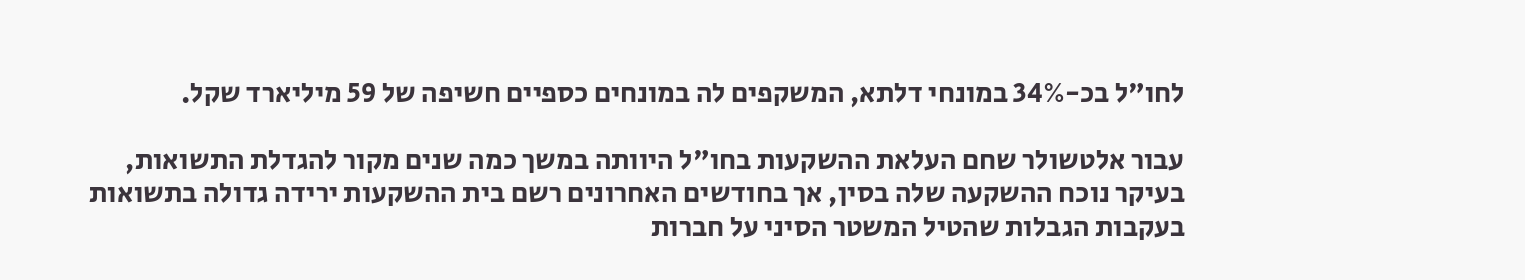לחו"ל בכ-34% במונחי דלתא, המשקפים לה במונחים כספיים חשיפה של 59 מיליארד שקל.

עבור אלטשולר שחם העלאת ההשקעות בחו"ל היוותה במשך כמה שנים מקור להגדלת התשואות, בעיקר נוכח ההשקעה שלה בסין, אך בחודשים האחרונים רשם בית ההשקעות ירידה גדולה בתשואות בעקבות הגבלות שהטיל המשטר הסיני על חברות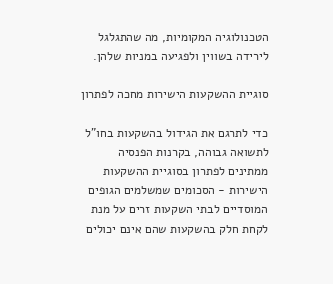הטכנולוגיה המקומיות, מה שהתגלגל לירידה בשווין ולפגיעה במניות שלהן.

סוגיית ההשקעות הישירות מחכה לפתרון

כדי לתרגם את הגידול בהשקעות בחו"ל לתשואה גבוהה, בקרנות הפנסיה ממתינים לפתרון בסוגיית ההשקעות הישירות - הסכומים שמשלמים הגופים המוסדיים לבתי השקעות זרים על מנת לקחת חלק בהשקעות שהם אינם יכולים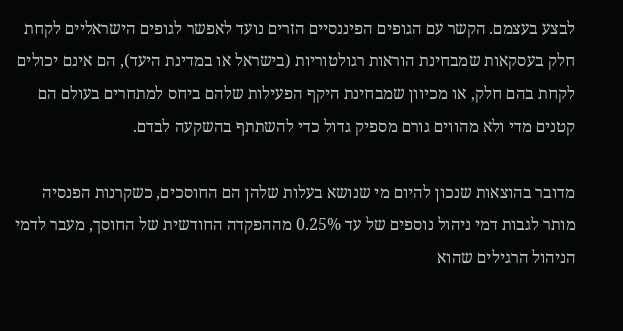לבצע בעצמם. הקשר עם הגופים הפיננסיים הזרים נועד לאפשר לגופים הישראליים לקחת חלק בעסקאות שמבחינת הוראות רגולטוריות (בישראל או במדינת היעד), הם אינם יכולים לקחת בהם חלק, או מכיוון שמבחינת היקף הפעילות שלהם ביחס למתחרים בעולם הם קטנים מדי ולא מהווים גורם מספיק גדול כדי להשתתף בהשקעה לבדם.

מדובר בהוצאות שנכון להיום מי שנושא בעלות שלהן הם החוסכים, כשקרנות הפנסיה מותר לגבות דמי ניהול נוספים של עד 0.25% מההפקדה החודשית של החוסך, מעבר לדמי הניהול הרגילים שהוא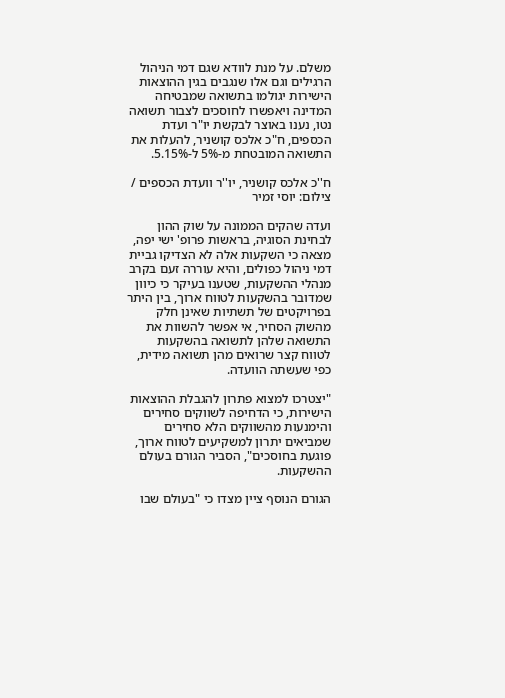משלם. על מנת לוודא שגם דמי הניהול הרגילים וגם אלו שנגבים בגין ההוצאות הישירות יגולמו בתשואה שמבטיחה המדינה ויאפשרו לחוסכים לצבור תשואה נטו, נענו באוצר לבקשת יו"ר ועדת הכספים, ח"כ אלכס קושניר, להעלות את התשואה המובטחת מ-5% ל-5.15%.

ח''כ אלכס קושניר, יו''ר וועדת הכספים / צילום: יוסי זמיר

ועדה שהקים הממונה על שוק ההון לבחינת הסוגיה, בראשות פרופ' ישי יפה, מצאה כי השקעות אלה לא הצדיקו גביית דמי ניהול כפולים, והיא עוררה זעם בקרב מנהלי ההשקעות, שטענו בעיקר כי כיוון שמדובר בהשקעות לטווח ארוך, בין היתר בפרויקטים של תשתיות שאינן חלק מהשוק הסחיר, אי אפשר להשוות את התשואה שלהן לתשואה בהשקעות לטווח קצר שרואים מהן תשואה מידית, כפי שעשתה הוועדה.

"יצטרכו למצוא פתרון להגבלת ההוצאות הישירות, כי הדחיפה לשווקים סחירים והימנעות מהשווקים הלא סחירים שמביאים יתרון למשקיעים לטווח ארוך, פוגעת בחוסכים", הסביר הגורם בעולם ההשקעות.

הגורם הנוסף ציין מצדו כי "בעולם שבו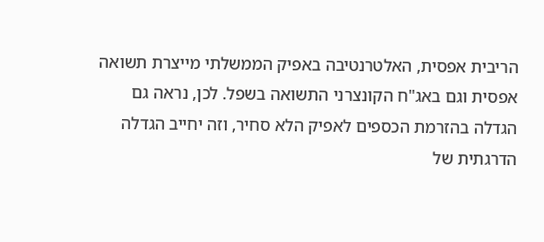הריבית אפסית, האלטרנטיבה באפיק הממשלתי מייצרת תשואה אפסית וגם באג"ח הקונצרני התשואה בשפל. לכן, נראה גם הגדלה בהזרמת הכספים לאפיק הלא סחיר, וזה יחייב הגדלה הדרגתית של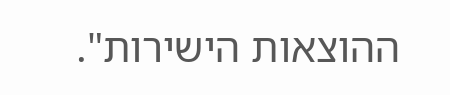ההוצאות הישירות".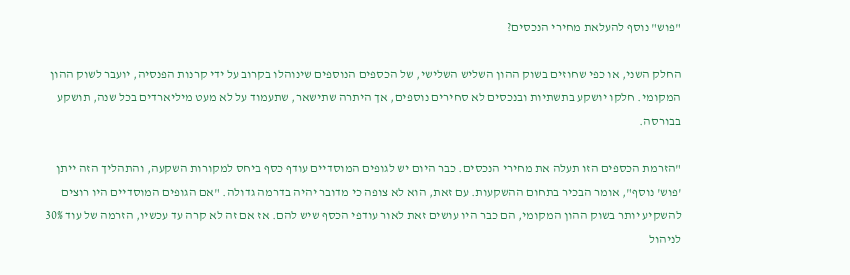"פוש" נוסף להעלאת מחירי הנכסים?

החלק השני, או כפי שחוזים בשוק ההון השליש השלישי, של הכספים הנוספים שינוהלו בקרוב על ידי קרנות הפנסיה, יועבר לשוק ההון המקומי. חלקו יושקע בתשתיות ובנכסים לא סחירים נוספים, אך היתרה שתישאר, שתעמוד על לא מעט מיליארדים בכל שנה, תושקע בבורסה.

"הזרמת הכספים הזו תעלה את מחירי הנכסים. כבר היום יש לגופים המוסדיים עודף כסף ביחס למקורות השקעה, והתהליך הזה ייתן 'פוש' נוסף", אומר הבכיר בתחום ההשקעות. עם זאת, הוא לא צופה כי מדובר יהיה בדרמה גדולה. "אם הגופים המוסדיים היו רוצים להשקיע יותר בשוק ההון המקומי, הם כבר היו עושים זאת לאור עודפי הכסף שיש להם. אז אם זה לא קרה עד עכשיו, הזרמה של עוד 30% לניהול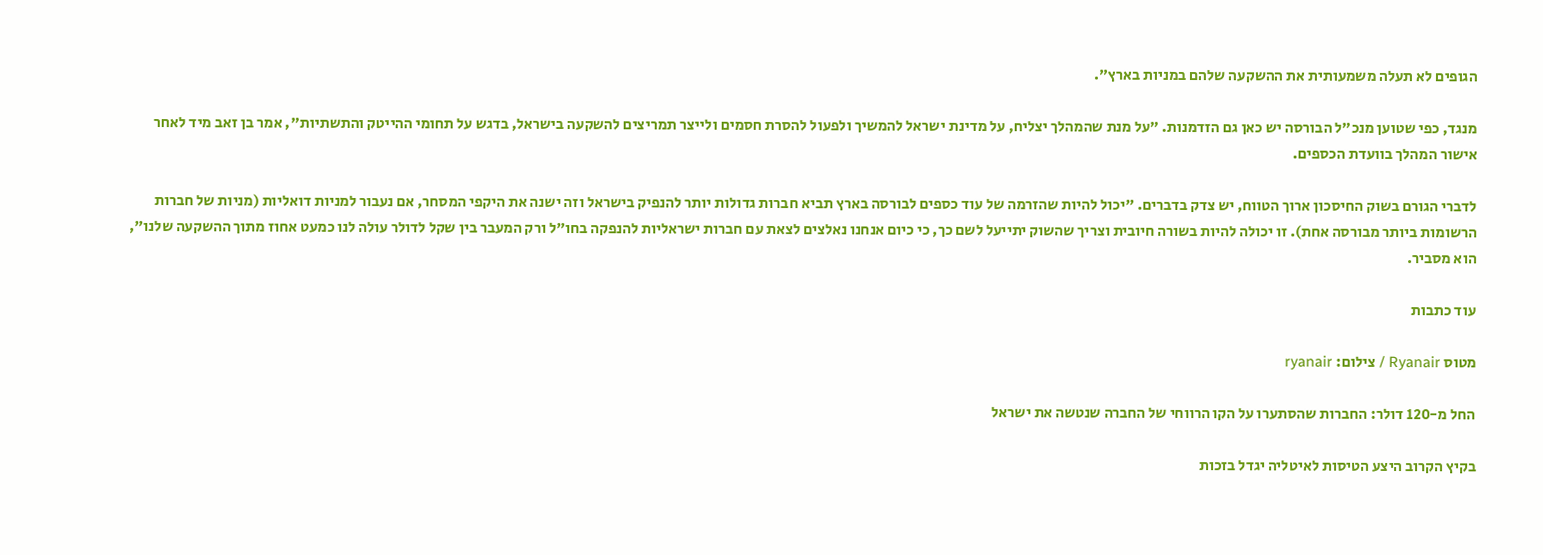הגופים לא תעלה משמעותית את ההשקעה שלהם במניות בארץ".

מנגד, כפי שטוען מנכ"ל הבורסה יש כאן גם הזדמנות. "על מנת שהמהלך יצליח, על מדינת ישראל להמשיך ולפעול להסרת חסמים ולייצר תמריצים להשקעה בישראל, בדגש על תחומי ההייטק והתשתיות", אמר בן זאב מיד לאחר אישור המהלך בוועדת הכספים.

לדברי הגורם בשוק החיסכון ארוך הטווח, יש צדק בדברים. "יכול להיות שהזרמה של עוד כספים לבורסה בארץ תביא חברות גדולות יותר להנפיק בישראל וזה ישנה את היקפי המסחר, אם נעבור למניות דואליות (מניות של חברות הרשומות ביותר מבורסה אחת). זו יכולה להיות בשורה חיובית וצריך שהשוק יתייעל לשם כך, כי כיום אנחנו נאלצים לצאת עם חברות ישראליות להנפקה בחו"ל ורק המעבר בין שקל לדולר עולה לנו כמעט אחוז מתוך ההשקעה שלנו", הוא מסביר.

עוד כתבות

מטוס Ryanair / צילום: ryanair

החל מ-120 דולר: החברות שהסתערו על הקו הרווחי של החברה שנטשה את ישראל

בקיץ הקרוב היצע הטיסות לאיטליה יגדל בזכות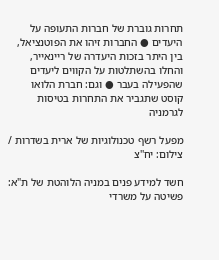תחרות גוברת של חברות התעופה על היעדים ● החברות זיהו את הפוטנציאל, בין היתר בזכות היעדרה של ריינאייר, והחלו בהשתלטות על הקווים ליעדים שהפעילה בעבר ● וגם: חברת הלואו קוסט שתגביר את התחרות בטיסות לגרמניה

מפעל רשף טכנולוגיות של ארית בשדרות / צילום: יח''צ

חשד למידע פנים במניה הלוהטת של ת"א: פשיטה על משרדי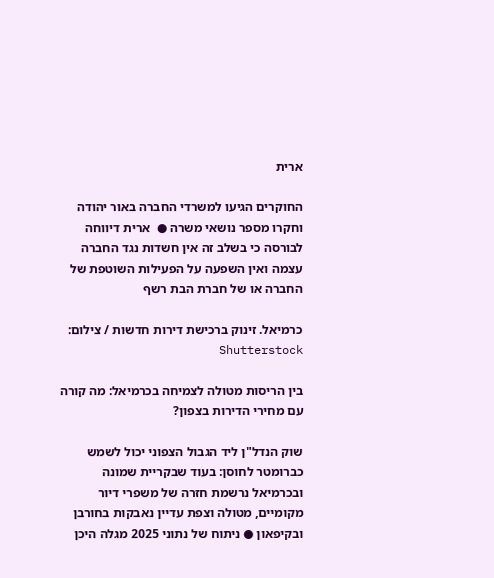ארית

החוקרים הגיעו למשרדי החברה באור יהודה וחקרו מספר נושאי משרה ●  ארית דיווחה לבורסה כי בשלב זה אין חשדות נגד החברה עצמה ואין השפעה על הפעילות השוטפת של החברה או של חברת הבת רשף

כרמיאל. זינוק ברכישת דירות חדשות / צילום: Shutterstock

בין הריסות מטולה לצמיחה בכרמיאל: מה קורה עם מחירי הדירות בצפון?

שוק הנדל"ן ליד הגבול הצפוני יכול לשמש כברומטר לחוסן: בעוד שבקריית שמונה ובכרמיאל נרשמת חזרה של משפרי דיור מקומיים, מטולה וצפת עדיין נאבקות בחורבן ובקיפאון ● ניתוח של נתוני 2025 מגלה היכן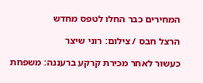המחירים כבר החלו לטפס מחדש

הרצל חבס / צילום: רוני שיצר

כעשור לאחר מכירת קרקע ברעננה: משפחת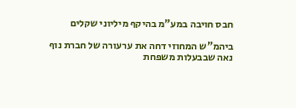חבס חויבה במע"מ בהיקף מיליוני שקלים

ביהמ"ש המחוזי דחה את ערעורה של חברת נוף נאה שבבעלות משפחת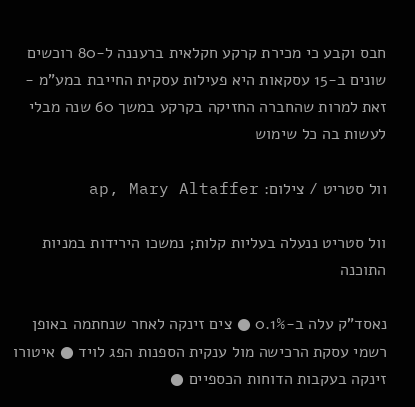חבס וקבע כי מכירת קרקע חקלאית ברעננה ל-80 רוכשים שונים ב-15 עסקאות היא פעילות עסקית החייבת במע"מ - זאת למרות שהחברה החזיקה בקרקע במשך 60 שנה מבלי לעשות בה כל שימוש

וול סטריט / צילום: ap, Mary Altaffer

וול סטריט ננעלה בעליות קלות; נמשכו הירידות במניות התוכנה

נאסד"ק עלה ב-0.1% ● צים זינקה לאחר שנחתמה באופן רשמי עסקת הרכישה מול ענקית הספנות הפג לויד ● איטורו זינקה בעקבות הדוחות הכספיים ●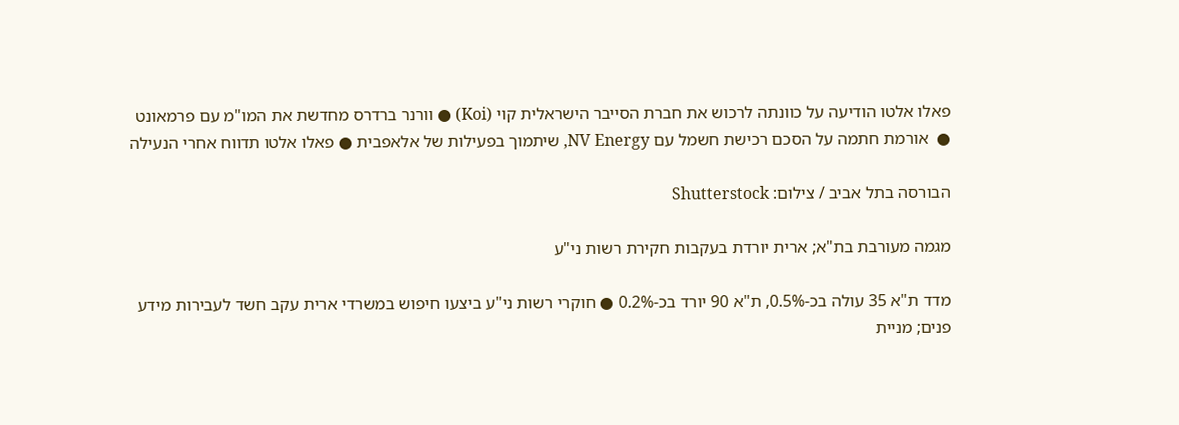פאלו אלטו הודיעה על כוונתה לרכוש את חברת הסייבר הישראלית קוי (Koi) ● וורנר ברדרס מחדשת את המו"מ עם פרמאונט ●  אורמת חתמה על הסכם רכישת חשמל עם NV Energy, שיתמוך בפעילות של אלאפבית ● פאלו אלטו תדווח אחרי הנעילה

הבורסה בתל אביב / צילום: Shutterstock

מגמה מעורבת בת"א; ארית יורדת בעקבות חקירת רשות ני"ע

מדד ת"א 35 עולה בכ-0.5%, ת"א 90 יורד בכ-0.2% ● חוקרי רשות ני"ע ביצעו חיפוש במשרדי ארית עקב חשד לעבירות מידע פנים; מניית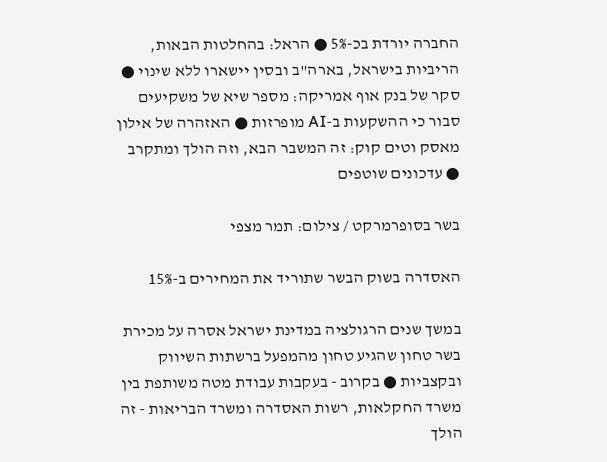החברה יורדת בכ-5% ● הראל: בהחלטות הבאות, הריביות בישראל, בארה"ב ובסין יישארו ללא שינוי ● סקר של בנק אוף אמריקה: מספר שיא של משקיעים סבור כי ההשקעות ב-AI מופרזות ● האזהרה של אילון מאסק וטים קוק: זה המשבר הבא, וזה הולך ומתקרב ● עדכונים שוטפים

בשר בסופרמרקט / צילום: תמר מצפי

האסדרה בשוק הבשר שתוריד את המחירים ב-15%

במשך שנים הרגולציה במדינת ישראל אסרה על מכירת בשר טחון שהגיע טחון מהמפעל ברשתות השיווק ובקצביות ● בקרוב - בעקבות עבודת מטה משותפת בין משרד החקלאות, רשות האסדרה ומשרד הבריאות - זה הולך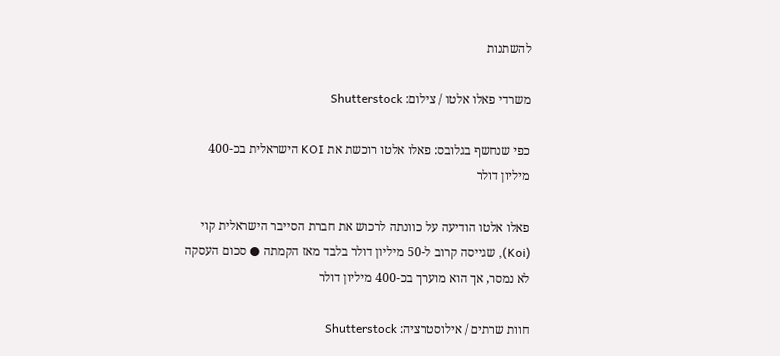להשתנות

משרדי פאלו אלטו / צילום: Shutterstock

כפי שנחשף בגלובס: פאלו אלטו רוכשת את KOI הישראלית בכ-400 מיליון דולר

פאלו אלטו הודיעה על כוונתה לרכוש את חברת הסייבר הישראלית קוי (Koi), שגייסה קרוב ל-50 מיליון דולר בלבד מאז הקמתה ● סכום העסקה לא נמסר, אך הוא מוערך בכ-400 מיליון דולר

חוות שרתים / אילוסטרציה: Shutterstock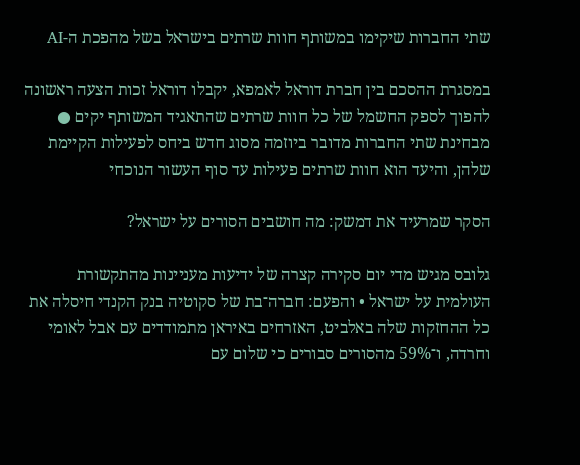שתי החברות שיקימו במשותף חוות שרתים בישראל בשל מהפכת ה-AI

במסגרת ההסכם בין חברת דוראל לאמפא, יקבלו דוראל זכות הצעה ראשונה להפוך לספק החשמל של כל חוות שרתים שהתאגיד המשותף יקים ● מבחינת שתי החברות מדובר ביוזמה מסוג חדש ביחס לפעילות הקיימת שלהן, והיעד הוא חוות שרתים פעילות עד סוף העשור הנוכחי

הסקר שמרעיד את דמשק: מה חושבים הסורים על ישראל?

גלובס מגיש מדי יום סקירה קצרה של ידיעות מעניינות מהתקשורת העולמית על ישראל • והפעם: חברה־בת של סקוטיה בנק הקנדי חיסלה את כל ההחזקות שלה באלביט, האזרחים באיראן מתמודדים עם אבל לאומי וחרדה, ו־59% מהסורים סבורים כי שלום עם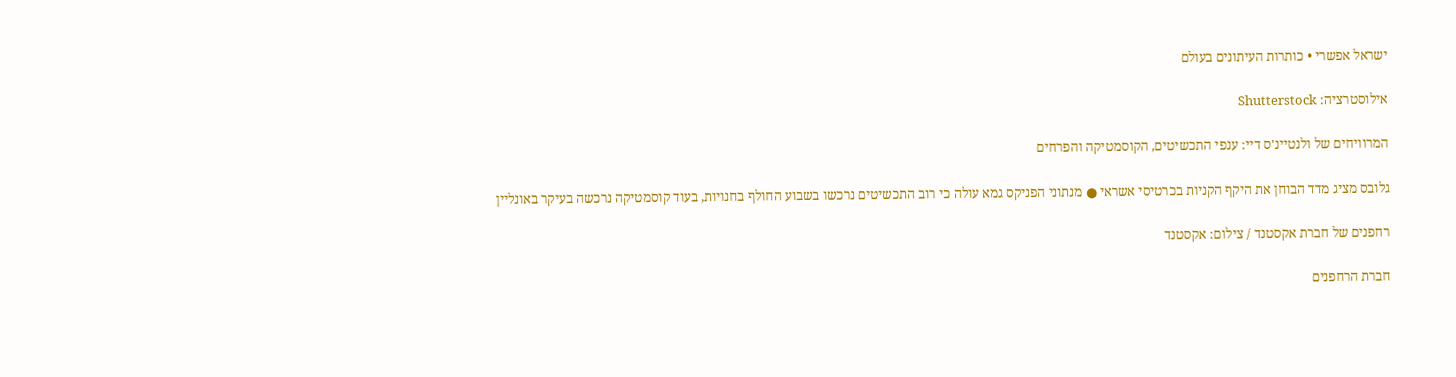ישראל אפשרי • כותרות העיתונים בעולם

אילוסטרציה: Shutterstock

המרוויחים של ולנטיינ'ס דיי: ענפי התכשיטים, הקוסמטיקה והפרחים

גלובס מציג מדד הבוחן את היקף הקניות בכרטיסי אשראי ● מנתוני הפניקס גמא עולה כי רוב התכשיטים נרכשו בשבוע החולף בחנויות, בעוד קוסמטיקה נרכשה בעיקר באונליין

רחפנים של חברת אקסטנד / צילום: אקסטנד

חברת הרחפנים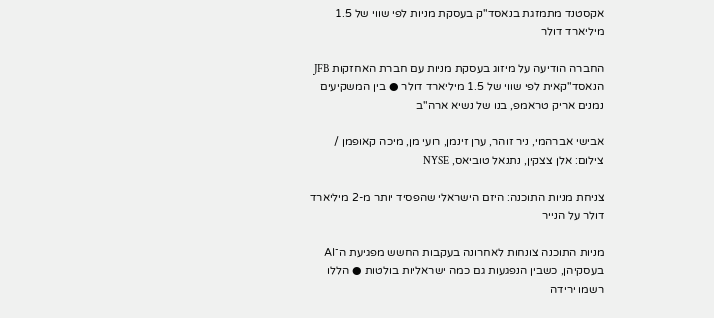אקסטנד מתמזגת בנאסד"ק בעסקת מניות לפי שווי של 1.5 מיליארד דולר

החברה הודיעה על מיזוג בעסקת מניות עם חברת האחזקות JFB הנאסד"קאית לפי שווי של 1.5 מיליארד דולר ● בין המשקיעים נמנים אריק טראמפ, בנו של נשיא ארה"ב

אבישי אברהמי, ניר זוהר, ערן זינמן, רועי מן, מיכה קאופמן / צילום: אלן צצקין, נתנאל טוביאס, NYSE

צניחת מניות התוכנה: היזם הישראלי שהפסיד יותר מ-2 מיליארד דולר על הנייר

מניות התוכנה צונחות לאחרונה בעקבות החשש מפגיעת ה־AI בעסקיהן, כשבין הנפגעות גם כמה ישראליות בולטות ● הללו רשמו ירידה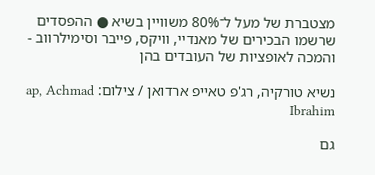מצטברת של מעל ל־80% משוויין בשיא ● ההפסדים שרשמו הבכירים של מאנדיי, וויקס, פייבר וסימילרווב - והמכה לאופציות של העובדים בהן

נשיא טורקיה, רג'פ טאייפ ארדואן / צילום: ap, Achmad Ibrahim

גם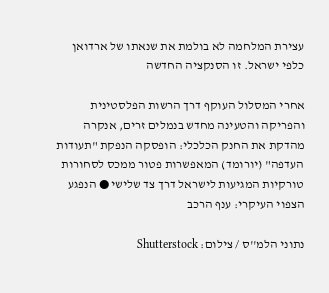עצירת המלחמה לא בולמת את שנאתו של ארדואן כלפי ישראל. זו הסנקציה החדשה

אחרי המסלול העוקף דרך הרשות הפלסטינית והפריקה והטעינה מחדש בנמלים זרים, אנקרה מהדקת את החנק הכלכלי: הופסקה הנפקת "תעודות העדפה" (יורומד) המאפשרות פטור ממכס לסחורות טורקיות המגיעות לישראל דרך צד שלישי ● הנפגע הצפוי העיקרי: ענף הרכב

נתוני הלמ''ס / צילום: Shutterstock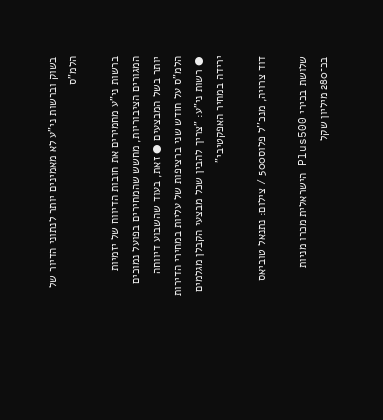בשוק וברשות ני"ע לא מאמינים יותר לנתוני הדיור של הלמ"ס

ברשות ני"ע מחמירים את חובות הדיווח של יזמיות המגורים הציבוריות, מחשש שהמחירים בפועל נמוכים יותר בשל המבצעים ● זאת, בעוד שהשבוע דיווחה הלמ"ס על חודש שני ברציפות של עליות במחירי הדירות ● רשות ני"ע: "צריך להבין שכל מבצעי הקבלן מגלמים ירידה במחיר האפקטיבי"

דוד צרויה, מנכ''ל פלוס500 / צילום: נתנאל טוביאס

שלושת בכירי Plus500 הישראלית מכרו מניות בכ־280 מיליון שקל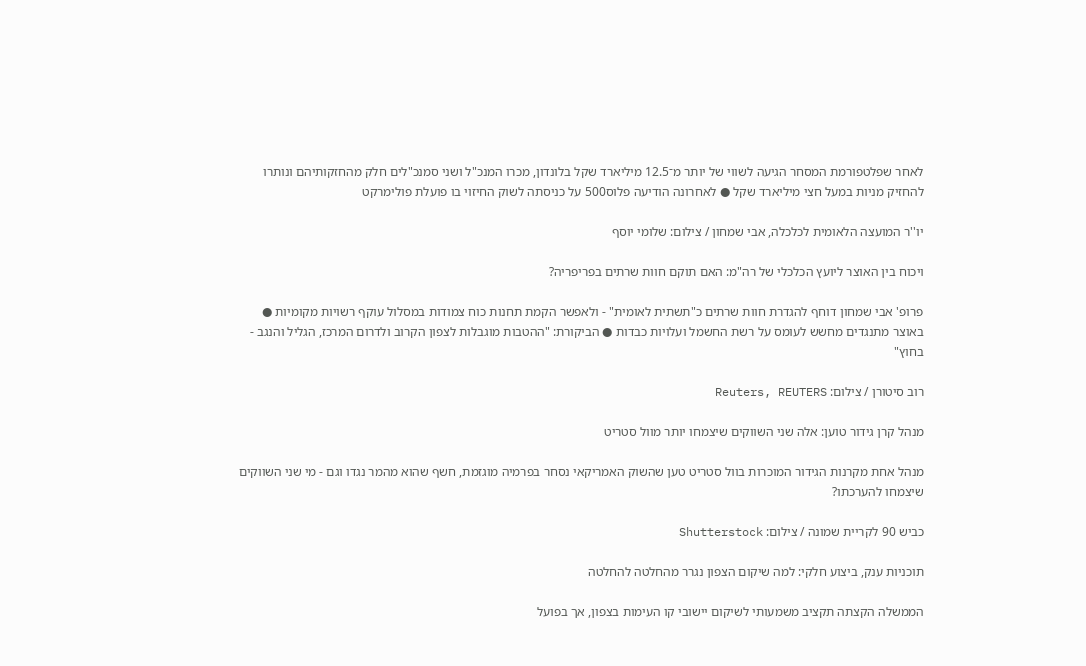לאחר שפלטפורמת המסחר הגיעה לשווי של יותר מ־12.5 מיליארד שקל בלונדון, מכרו המנכ"ל ושני סמנכ"לים חלק מהחזקותיהם ונותרו להחזיק מניות במעל חצי מיליארד שקל ● לאחרונה הודיעה פלוס500 על כניסתה לשוק החיזוי בו פועלת פולימרקט

יו''ר המועצה הלאומית לכלכלה, אבי שמחון / צילום: שלומי יוסף

ויכוח בין האוצר ליועץ הכלכלי של רה"מ: האם תוקם חוות שרתים בפריפריה?

פרופ' אבי שמחון דוחף להגדרת חוות שרתים כ"תשתית לאומית" - ולאפשר הקמת תחנות כוח צמודות במסלול עוקף רשויות מקומיות ● באוצר מתנגדים מחשש לעומס על רשת החשמל ועלויות כבדות ● הביקורת: "ההטבות מוגבלות לצפון הקרוב ולדרום המרכז, הגליל והנגב - בחוץ"

רוב סיטורן / צילום: Reuters, REUTERS

מנהל קרן גידור טוען: אלה שני השווקים שיצמחו יותר מוול סטריט

מנהל אחת מקרנות הגידור המוכרות בוול סטריט טען שהשוק האמריקאי נסחר בפרמיה מוגזמת, חשף שהוא מהמר נגדו וגם - מי שני השווקים שיצמחו להערכתו?

כביש 90 לקריית שמונה / צילום: Shutterstock

תוכניות ענק, ביצוע חלקי: למה שיקום הצפון נגרר מהחלטה להחלטה

הממשלה הקצתה תקציב משמעותי לשיקום יישובי קו העימות בצפון, אך בפועל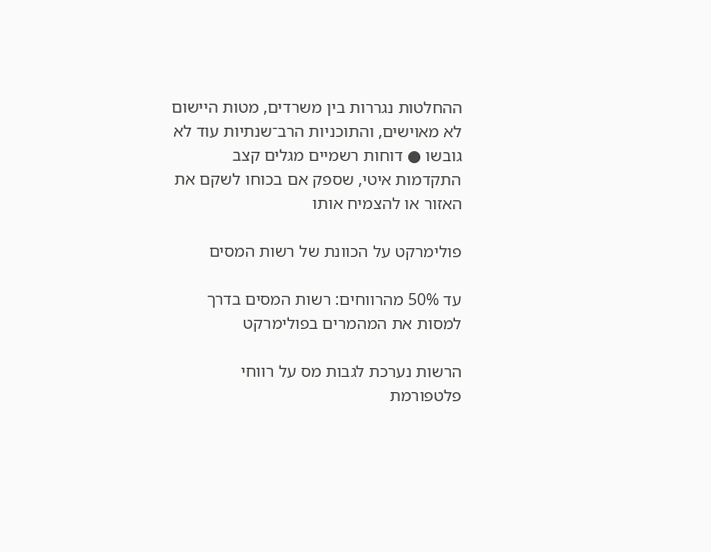ההחלטות נגררות בין משרדים, מטות היישום לא מאוישים, והתוכניות הרב־שנתיות עוד לא גובשו ● דוחות רשמיים מגלים קצב התקדמות איטי, שספק אם בכוחו לשקם את האזור או להצמיח אותו

פולימרקט על הכוונת של רשות המסים

עד 50% מהרווחים: רשות המסים בדרך למסות את המהמרים בפולימרקט

הרשות נערכת לגבות מס על רווחי פלטפורמת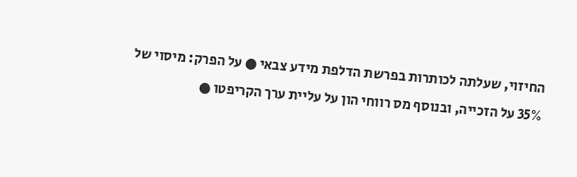החיזוי, שעלתה לכותרות בפרשת הדלפת מידע צבאי ● על הפרק: מיסוי של 35% על הזכייה, ובנוסף מס רווחי הון על עליית ערך הקריפטו ●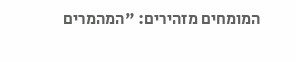המומחים מזהירים: "המהמרים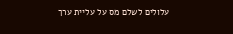עלולים לשלם מס על עליית ערך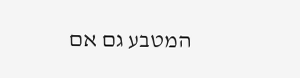המטבע גם אם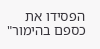הפסידו את כספם בהימור"